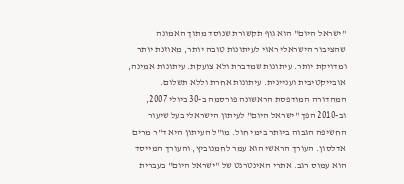"ישראל היום" הוא גוף תקשורת שנוסד מתוך האמונה שהציבור הישראלי ראוי לעיתונות טובה יותר, מאוזנת יותר ומדויקת יותר. עיתונות שמדברת ולא צועקת. עיתונות אמינה, אובייקטיבית ועניינית. עיתונות אחרת וללא תשלום. המהדורה המודפסת הראשונה פורסמה ב-30 ביולי 2007, וב-2010 הפך "ישראל היום" לעיתון הישראלי בעל שיעור החשיפה הגבוה ביותר בימי חול. מו"ל העיתון היא ד"ר מרים אדלסון. העורך הראשי הוא עמר לחמנוביץ, והעורך המייסד הוא עמוס רגב. אתרי האינטרנט של "ישראל היום" בעברית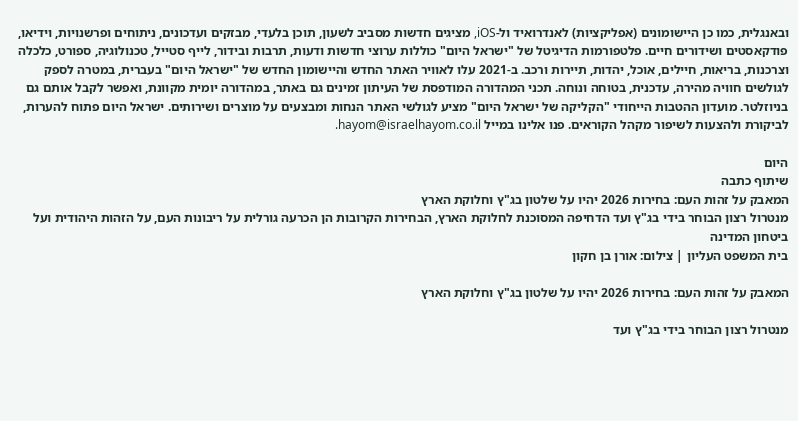ובאנגלית, כמו כן היישומונים (אפליקציות) לאנדרואיד ול-iOS, מציגים חדשות מסביב לשעון, תוכן בלעדי, מבזקים ועדכונים, ניתוחים ופרשנויות, וידיאו, פודקאסטים ושידורים חיים. פלטפורמות הדיגיטל של "ישראל היום" כוללות ערוצי חדשות ודעות, תרבות ובידור, לייף סטייל, טכנולוגיה, ספורט, כלכלה וצרכנות, בריאות, חיילים, אוכל, יהדות, תיירות ורכב. ב-2021 עלו לאוויר האתר החדש והיישומון החדש של "ישראל היום" בעברית, במטרה לספק לגולשים חוויה מהירה, עדכנית, בטוחה ונוחה. תכני המהדורה המודפסת של העיתון זמינים גם באתר, במהדורה יומית מקוונת, ואפשר לקבל אותם גם בניוזלטר. מועדון ההטבות הייחודי "הקליקה של ישראל היום" מציע לגולשי האתר הנחות ומבצעים על מוצרים ושירותים. ישראל היום פתוח להערות, לביקורת ולהצעות לשיפור מקהל הקוראים. פנו אלינו במייל hayom@israelhayom.co.il.

היום
שיתוף כתבה
המאבק על זהות העם: בחירות 2026 יהיו על שלטון בג"ץ וחלוקת הארץ
מנטרול רצון הבוחר בידי בג"ץ ועד הדחיפה המסוכנת לחלוקת הארץ, הבחירות הקרובות הן הכרעה גורלית על ריבונות העם, על הזהות היהודית ועל ביטחון המדינה
בית המשפט העליון | צילום: אורן בן חקון

המאבק על זהות העם: בחירות 2026 יהיו על שלטון בג"ץ וחלוקת הארץ

מנטרול רצון הבוחר בידי בג"ץ ועד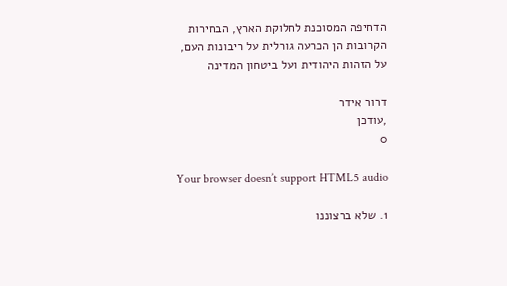הדחיפה המסוכנת לחלוקת הארץ, הבחירות הקרובות הן הכרעה גורלית על ריבונות העם, על הזהות היהודית ועל ביטחון המדינה

דרור אידר
,עודכן
0

Your browser doesn’t support HTML5 audio

1. שלא ברצוננו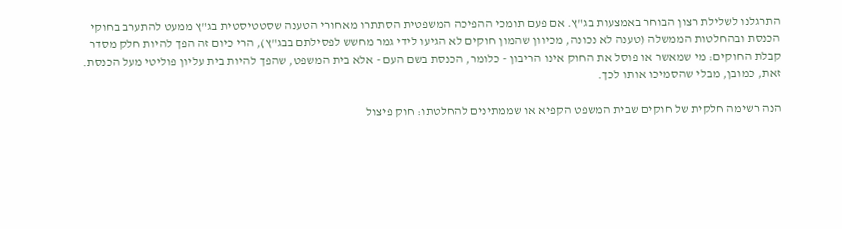התרגלנו לשלילת רצון הבוחר באמצעות בג"ץ. אם פעם תומכי ההפיכה המשפטית הסתתרו מאחורי הטענה שסטטיסטית בג"ץ ממעט להתערב בחוקי הכנסת ובהחלטות הממשלה (טענה לא נכונה, מכיוון שהמון חוקים לא הגיעו לידי גמר מחשש לפסילתם בבג"ץ), הרי כיום זה הפך להיות חלק מסדר קבלת החוקים: מי שמאשר או פוסל את החוק אינו הריבון - כלומר, הכנסת בשם העם - אלא בית המשפט, שהפך להיות בית עליון פוליטי מעל הכנסת. זאת, כמובן, מבלי שהסמיכו אותו לכך.

הנה רשימה חלקית של חוקים שבית המשפט הקפיא או שממתינים להחלטתו: חוק פיצול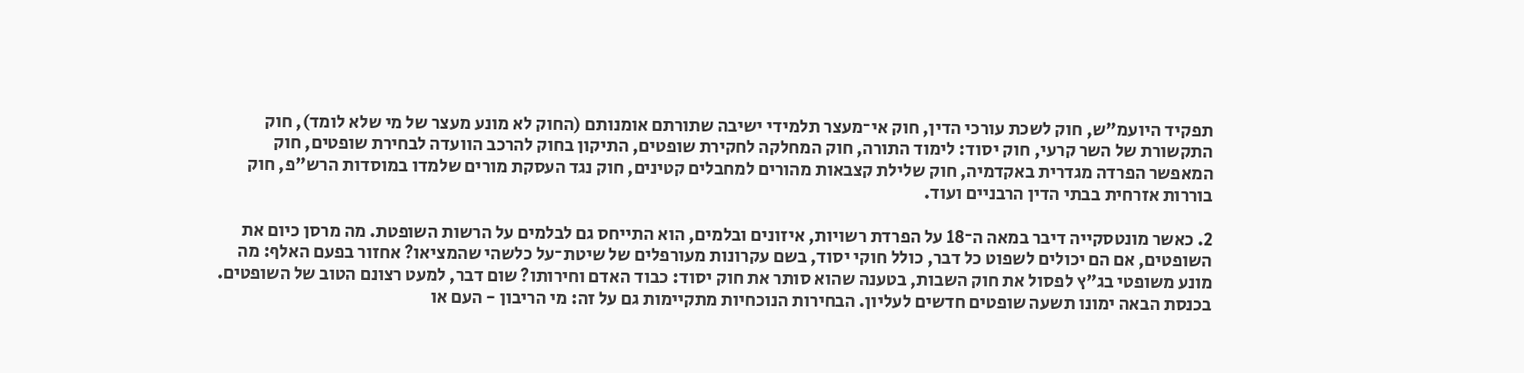תפקיד היועמ"ש, חוק לשכת עורכי הדין, חוק אי־מעצר תלמידי ישיבה שתורתם אומנותם (החוק לא מונע מעצר של מי שלא לומד), חוק התקשורת של השר קרעי, חוק יסוד: לימוד התורה, חוק המחלקה לחקירת שופטים, התיקון בחוק להרכב הוועדה לבחירת שופטים, חוק המאפשר הפרדה מגדרית באקדמיה, חוק שלילת קצבאות מהורים למחבלים קטינים, חוק נגד העסקת מורים שלמדו במוסדות הרש"פ, חוק בוררות אזרחית בבתי הדין הרבניים ועוד.

2. כאשר מונטסקייה דיבר במאה ה־18 על הפרדת רשויות, איזונים ובלמים, הוא התייחס גם לבלמים על הרשות השופטת. מה מרסן כיום את השופטים, אם הם יכולים לשפוט כל דבר, כולל חוקי יסוד, בשם עקרונות מעורפלים של שיטת־על כלשהי שהמציאו? אחזור בפעם האלף: מה מונע משופטי בג"ץ לפסול את חוק השבות, בטענה שהוא סותר את חוק יסוד: כבוד האדם וחירותו? שום דבר, למעט רצונם הטוב של השופטים. בכנסת הבאה ימונו תשעה שופטים חדשים לעליון. הבחירות הנוכחיות מתקיימות גם על זה: מי הריבון - העם או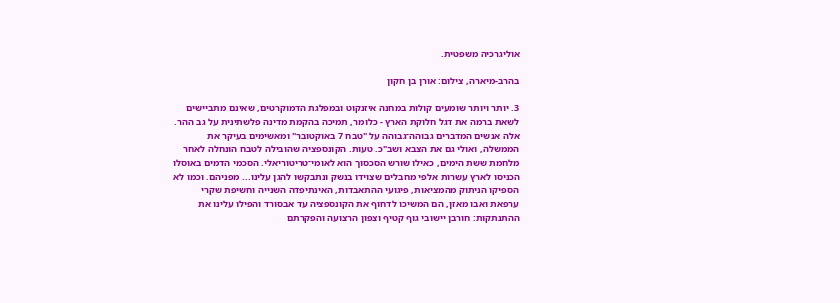אוליגרכיה משפטית.

בהרב-מיארה, צילום: אורן בן חקון

3. יותר ויותר שומעים קולות במחנה איזנקוט ובמפלגת הדמוקרטים, שאינם מתביישים לשאת ברמה את דגל חלוקת הארץ - כלומר, תמיכה בהקמת מדינה פלשתינית על גב ההר. אלה אנשים המדברים גבוהה־גבוהה על "טבח 7 באוקטובר" ומאשימים בעיקר את הממשלה, ואולי גם את הצבא ושב"כ. טעות. הקונספציה שהובילה לטבח הונחלה לאחר מלחמת ששת הימים, כאילו שורש הסכסוך הוא לאומי־טריטוריאלי. הסכמי הדמים באוסלו הכניסו לארץ עשרות אלפי מחבלים שצוידו בנשק ונתבקשו להגן עלינו... מפניהם. וכמו לא הספיקו הניתוק מהמציאות, פיגועי ההתאבדות, האינתיפדה השנייה וחשיפת שקרי ערפאת ואבו מאזן, הם המשיכו לדחוף את הקונספציה עד אבסורד והפילו עלינו את ההתנתקות: חורבן יישובי גוף קטיף וצפון הרצועה והפקרתם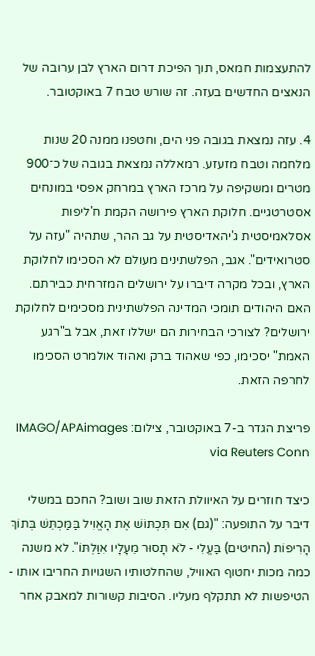להתעצמות חמאס, תוך הפיכת דרום הארץ לבן ערובה של הנאצים החדשים בעזה. זה שורש טבח 7 באוקטובר.

4. עזה נמצאת בגובה פני הים, וחטפנו ממנה 20 שנות מלחמה וטבח מזעזע. רמאללה נמצאת בגובה של כ־900 מטרים ומשקיפה על מרכז הארץ במרחק אפסי במונחים אסטרטגיים. חלוקת הארץ פירושה הקמת ח'ליפות אסלאמיסטית ג'יהאדיסטית על גב ההר, שתהיה "עזה על סטרואידים". אגב, הפלשתינים מעולם לא הסכימו לחלוקת הארץ, ובכל מקרה דיברו על ירושלים המזרחית כבירתם. האם היהודים תומכי המדינה הפלשתינית מסכימים לחלוקת ירושלים? לצורכי הבחירות הם ישללו זאת, אבל ב"רגע האמת" יסכימו, כפי שאהוד ברק ואהוד אולמרט הסכימו לחרפה הזאת.

פריצת הגדר ב-7 באוקטובר, צילום: IMAGO/APAimages via Reuters Conn

כיצד חוזרים על האיוולת הזאת שוב ושוב? החכם במשלי דיבר על התופעה: "(גם) אִם תִּכְתּוֹשׁ אֶת הָאֱוִיל בַּמַּכְתֵּשׁ בְּתוֹךְ הָרִיפוֹת (החיטים) בַּעֱלִי - לֹא תָסוּר מֵעָלָיו אִוַּלְתּוֹ". לא משנה כמה מכות יחטוף האוויל, שהחלטותיו השגויות החריבו אותו - הטיפשות לא תתקלף מעליו. הסיבות קשורות למאבק אחר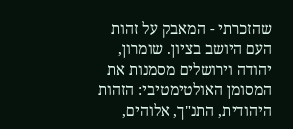שהזכרתי - המאבק על זהות העם היושב בציון. שומרון, יהודה וירושלים מסמנות את המסומן האולטימטיבי: הזהות היהודית, התנ"ך, אלוהים,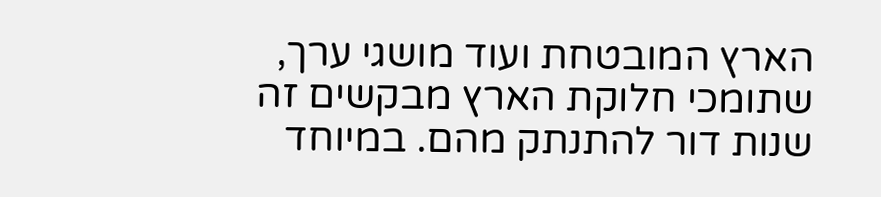הארץ המובטחת ועוד מושגי ערך, שתומכי חלוקת הארץ מבקשים זה שנות דור להתנתק מהם. במיוחד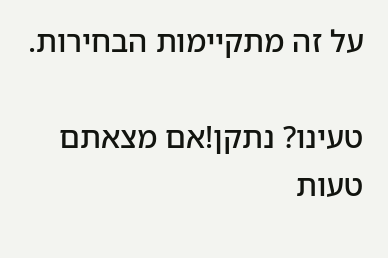על זה מתקיימות הבחירות.

טעינו? נתקן!אם מצאתם טעות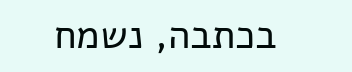בכתבה, נשמח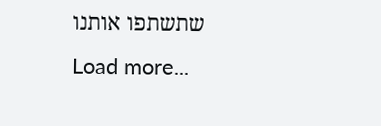שתשתפו אותנו
Load more...